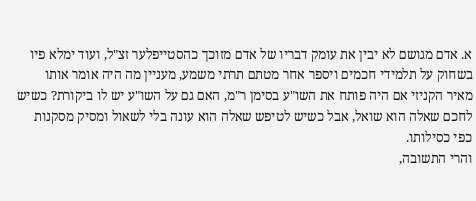א. אדם מגושם לא יבין את עומק דבריו של אדם מזוכך כהסטייפלער זצ"ל, ועוד ימלא פיו בשחוק על תלמידי חכמים ויספר אחר מטתם תרתי משמע, מעניין מה היה אומר אותו מאיר הקניזי אם היה פותח את השו"ע בסימן ר"מ, האם גם על השו"ע יש לו ביקורת? כשיש לחכם שאלה הוא שואל, אבל כשיש לטיפש שאלה הוא עונה בלי לשאול ומסיק מסקנות כפי כסילותו.
והרי התשובה,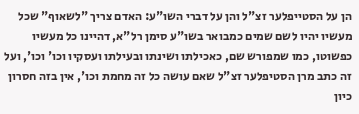הן על הסטייפלער זצ"ל והן על דברי השו"ע: האדם צריך "לשאוף" שכל מעשיו יהיו לשם שמים כמבואר בשו"ע סימן רל"א, דהיינו כל מעשיו כפשוטו, כמו שמפורש שם, כאכילתו ושינתו ובעילתו ועסקיו וכו' וכו', ועל זה כתב מרן הסטיפלער זצ"ל שאם עושה כל זה מחמת וכו', אין בזה חסרון כיון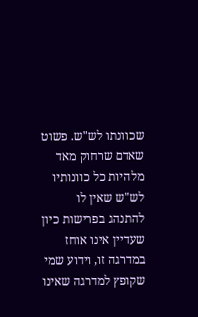שכוונתו לש"ש. פשוט שאדם שרחוק מאד מלהיות כל כוונותיו לש"ש שאין לו להתנהג בפרישות כיון שעדיין אינו אוחז במדרגה זו, וידוע שמי שקופץ למדרגה שאינו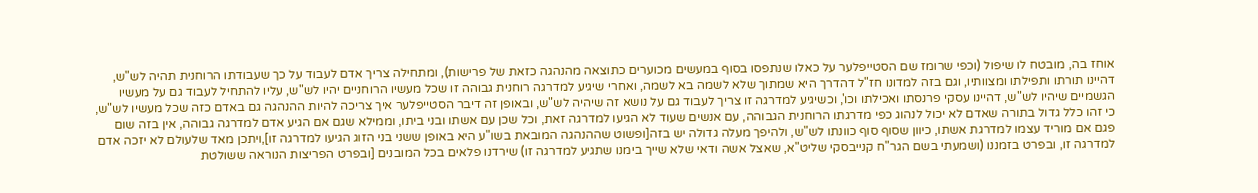אוחז בה, מובטח לו שיפול (וכפי שרומז שם הסטייפלער על כאלו שנתפסו בסוף במעשים מכוערים כתוצאה מהנהגה כזאת של פרישות), ומתחילה צריך אדם לעבוד על כך שעבודתו הרוחנית תהיה לש"ש, דהיינו תורתו ותפילתו ומצוותיו, וגם בזה למדונו חז"ל דהדרך היא שמתוך שלא לשמה בא לשמה, ואחרי שיגיע למדרגה רוחנית גבוהה זו שכל מעשיו הרוחניים יהיו לש"ש, עליו להתחיל לעבוד גם על מעשיו הגשמיים שיהיו לש"ש, דהיינו עסקי פרנסתו ואכילתו וכו', וכשיגיע למדרגה זו צריך לעבוד גם על נושא זה שיהיה לש"ש, ובאופן זה דיבר הסטייפלער איך צריכה להיות ההנהגה גם באדם כזה שכל מעשיו לש"ש, כי זהו כלל גדול בתורה שאדם לא יכול לנהוג כפי מדרגתו הרוחנית הגבוהה, עם אנשים שעוד לא הגיעו למדרגה זאת, וכל שכן עם אשתו ובני ביתו, וממילא שגם אם הגיע אדם למדרגה גבוהה, אין בזה שום פגם אם מוריד עצמו למדרגת אשתו, כיוון שסוף סוף כוונתו לש"ש, ולהיפך מעלה גדולה יש בזה[ופשוט שההנהגה המובאת בשו"ע היא באופן ששני בני הזוג הגיעו למדרגה זו],ויתכן מאד שלעולם לא יזכה אדם למדרגה זו, ובפרט בזמננו (ושמעתי בשם הגר"ח קנייבסקי שליט"א, שאצל אשה ודאי שלא שייך בימנו שתגיע למדרגה זו) שירדנו פלאים בכל המובנים [ובפרט הפריצות הנוראה ששולטת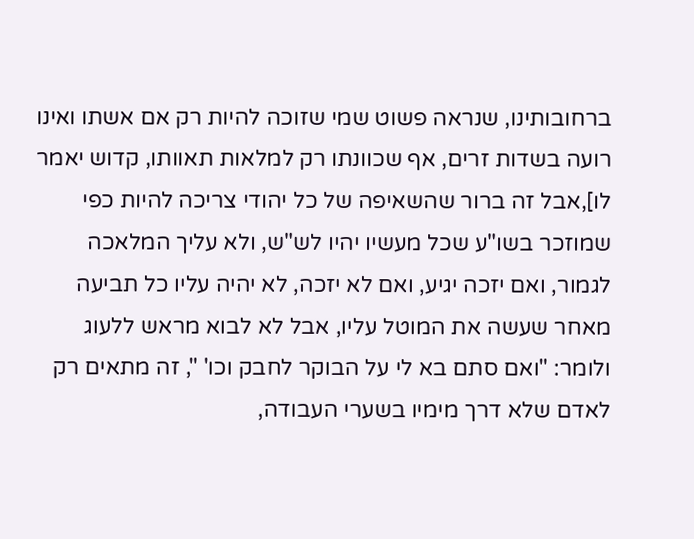ברחובותינו, שנראה פשוט שמי שזוכה להיות רק אם אשתו ואינו רועה בשדות זרים, אף שכוונתו רק למלאות תאוותו, קדוש יאמר לו],אבל זה ברור שהשאיפה של כל יהודי צריכה להיות כפי שמוזכר בשו"ע שכל מעשיו יהיו לש"ש, ולא עליך המלאכה לגמור, ואם יזכה יגיע, ואם לא יזכה, לא יהיה עליו כל תביעה מאחר שעשה את המוטל עליו, אבל לא לבוא מראש ללעוג ולומר: "ואם סתם בא לי על הבוקר לחבק וכו' ", זה מתאים רק לאדם שלא דרך מימיו בשערי העבודה,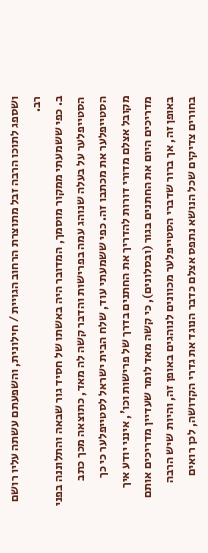ושספג לתוכו הרבה זבל מתוצרת הרחוב הגויית / חילונית, והשפעתם עשתה עליו רושם רב.
ב. כפי ששמעתי ממקור מוסמך, המדובר היה באשתו של חסיד גור שבאה והתלוננה בפני הסטייפלער על בעלה שנוהג עמה בפרישות והדבר קשה לה מאד, כתוצאה מכך כתב הסטייפלער את מכתבו זה. כפי ששמעתי עוד, שלח הבית ישראל לסטייפלער כי כך מקובל אצלם מדורי דורות להדריך את החתנים בדרך של פרישות וכו', אינני יודע איך מדריכים היום את החתנים בגור (ובסלונים), כי קשה מאד לומר שעדיין מדריכים אותם באופן זה, אך ברור שדברי הסטייפלער מכוונים לנוהגים באופן זה, והיות שיש הרבה בחורים צדיקים שכל הנושא נתפס אצלם כדבר הנוגד את גדרי הקדושה, לכן רואים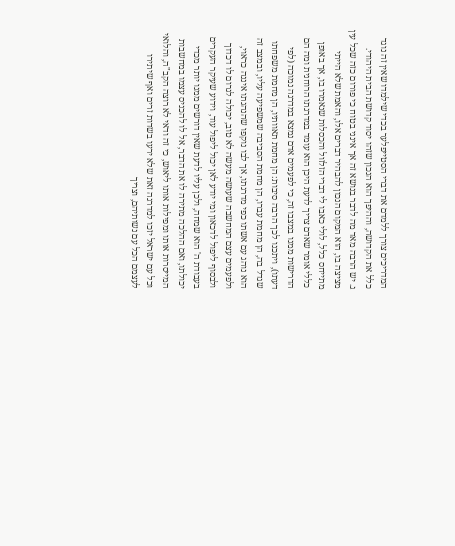המדריכים צורך ללמדם את דברי הסטייפלער בכדי שילמדו שאין זה נוגד כלל את הקדושה, וההיפך הוא הנכון שזהו יסוד קדושת הבית היהודי.
ג. יש הרבה מאד מה לדבר בנושא זה אך אינני בטוח כי פורום כזה שכל עין מציצה בו, הוא המקום הנכון להבהיר דברים אלו, והאמת שלא הייתי מתייחס כלל, לולי כאבו לי דברי הזלזול והכסלות שנאמרו בו, אך באופן כללי אומר שאדם צריך לדעת היכן הוא עומד במדרגתו הרוחנית ומה הם הדרישות ממנו במצבו זה, כי לפעמים אדם נמצא במדרגה נמוכה (לפי דעתו), ויתכנו לכך הרבה סיבות: הן מחמת תאוותיו, הן מחמת משפחתו שגדל בה, הן מחמת עברו, הן מחמת הסביבה שמשפיעה עליו, ובמצב זה הוא נוהג עם אשתו כפי מדרגתו, אך לבו נוקפו שהנהגתו איננה כראוי, ולפעמים עצם המחשבה שעושה מעשה לא טוב, יכולה לגרום לו דכדוך ולבסוף ליפול לדכאון ומי יודע לאן יכול ליפול עוד, וידוע שעיקר העקרים בעבודת ה' הוא שמחה, ולכן עליו לדעת שאין דורשים ממנו יותר מכדי יכולתו, ואם ההלכה מתירה לו את הדבר, אל לו להכניס עצמו במחשבות המייסרות אותו ומפילות אותו ליאוש, כי זה ודאי לא רוצה הקב"ה, והלואי וכל עם ישראל יזכו למדרגה זאת שלא ירעו בשדות זרים ואף שיתירו לעצמם הכל עם נשותיהם, וצריך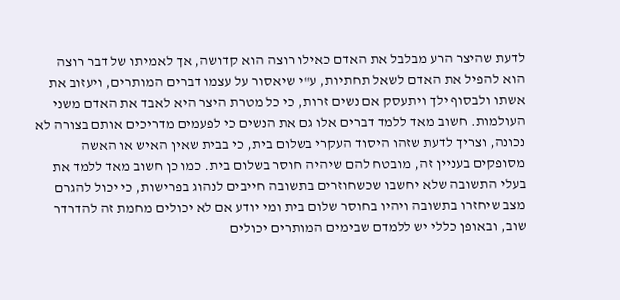לדעת שהיצר הרע מבלבל את האדם כאילו רוצה הוא קדושה, אך לאמיתו של דבר רוצה הוא להפיל את האדם לשאל תחתיות, ע"י שיאסור על עצמו דברים המותרים, ויעזוב את אשתו ולבסוף ילך ויתעסק אם נשים זרות, כי כל מטרת היצר היא לאבד את האדם משני העולמות. חשוב מאד ללמד דברים אלו גם את הנשים כי לפעמים מדריכים אותם בצורה לא נכונה, וצריך לדעת שזהו היסוד העקרי בשלום בית, כי בבית שאין האיש או האשה מסופקים בעניין זה, מובטח להם שיהיה חוסר בשלום בית. כמו כן חשוב מאד ללמד את בעלי התשובה שלא יחשבו שכשחוזרים בתשובה חייבים לנהוג בפרישות, כי יכול להגרם מצב שיחזרו בתשובה ויהיו בחוסר שלום בית ומי יודע אם לא יכולים מחמת זה להדרדר שוב, ובאופן כללי יש ללמדם שבימים המותרים יכולים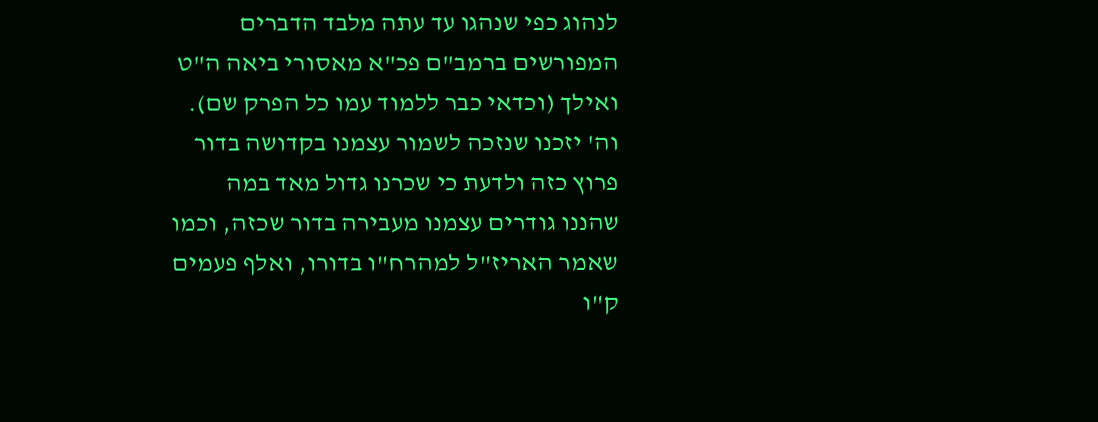לנהוג כפי שנהגו עד עתה מלבד הדברים המפורשים ברמב"ם פכ"א מאסורי ביאה ה"ט ואילך (וכדאי כבר ללמוד עמו כל הפרק שם). וה' יזכנו שנזכה לשמור עצמנו בקדושה בדור פרוץ כזה ולדעת כי שכרנו גדול מאד במה שהננו גודרים עצמנו מעבירה בדור שכזה, וכמו שאמר האריז"ל למהרח"ו בדורו, ואלף פעמים ק"ו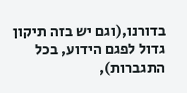בדורנו,(וגם יש בזה תיקון גדול לפגם הידוע, בכל התגברות),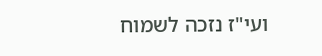ועי"ז נזכה לשמוח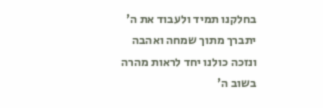בחלקנו תמיד ולעבוד את ה' יתברך מתוך שמחה ואהבה ונזכה כולנו יחד לראות מהרה בשוב ה'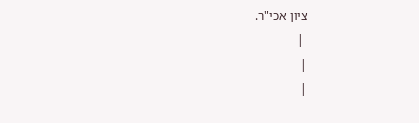ציון אכי"ר.
 |
|
|